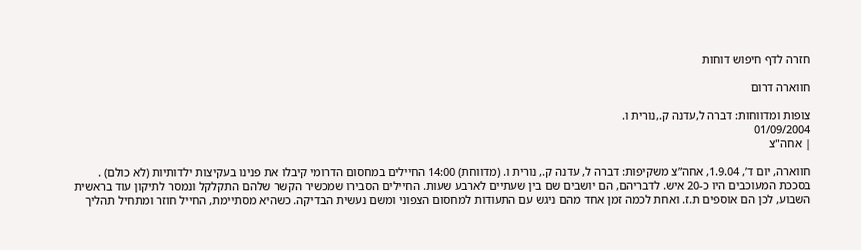חזרה לדף חיפוש דוחות

חווארה דרום

צופות ומדווחות: דברה ל,עדנה ק.,נורית ו.
01/09/2004
| אחה"צ

חווארה, יום ד’, 1.9.04, אחה”צ משקיפות: דברה ל, עדנה ק., נורית ו. (מדווחת) 14:00 החיילים במחסום הדרומי קיבלו את פנינו בעקיצות ילדותיות (לא כולם) . בסככת המעוכבים היו כ-20 איש. לדבריהם, הם יושבים שם בין שעתיים לארבע שעות. החיילים הסבירו שמכשיר הקשר שלהם התקלקל ונמסר לתיקון עוד בראשית השבוע, לכן הם אוספים ת.ז. ואחת לכמה זמן אחד מהם ניגש עם התעודות למחסום הצפוני ומשם נעשית הבדיקה. כשהיא מסתיימת, החייל חוזר ומתחיל תהליך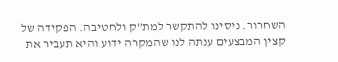השחרור. ניסינו להתקשר למת”ק ולחטיבה. הפקידה של קצין המבצעים ענתה לנו שהמקרה ידוע והיא תעביר את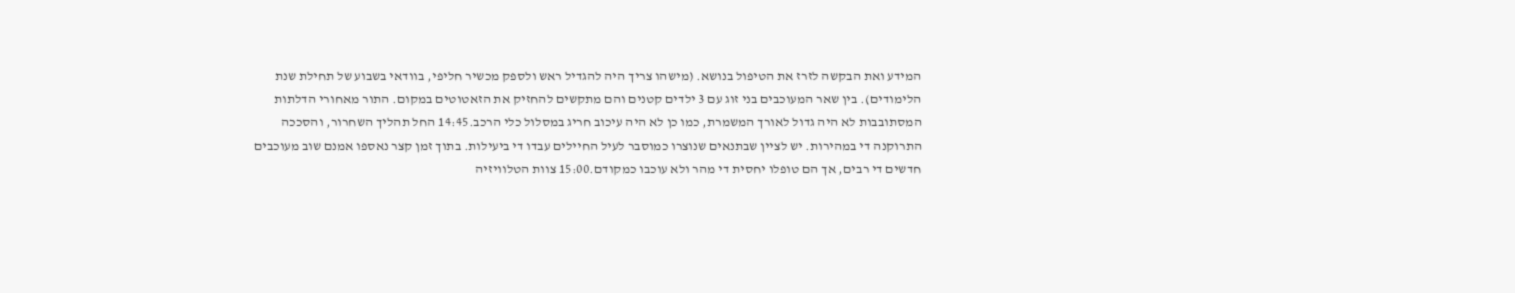המידע ואת הבקשה לזרז את הטיפול בנושא. (מישהו צריך היה להגדיל ראש ולספק מכשיר חליפי, בוודאי בשבוע של תחילת שנת הלימודים). בין שאר המעוכבים בני זוג עם 3 ילדים קטנים והם מתקשים להחזיק את הזאטוטים במקום. התור מאחורי הדלתות המסתובבות לא היה גדול לאורך המשמרת, כמו כן לא היה עיכוב חריג במסלול כלי הרכב.14:45 החל תהליך השחרור, והסככה התרוקנה די במהירות. יש לציין שבתנאים שנוצרו כמוסבר לעיל החיילים עבדו די ביעילות. בתוך זמן קצר נאספו אמנם שוב מעוכבים חדשים די רבים, אך הם טופלו יחסית די מהר ולא עוכבו כמקודם.15:00 צוות הטלוויזיה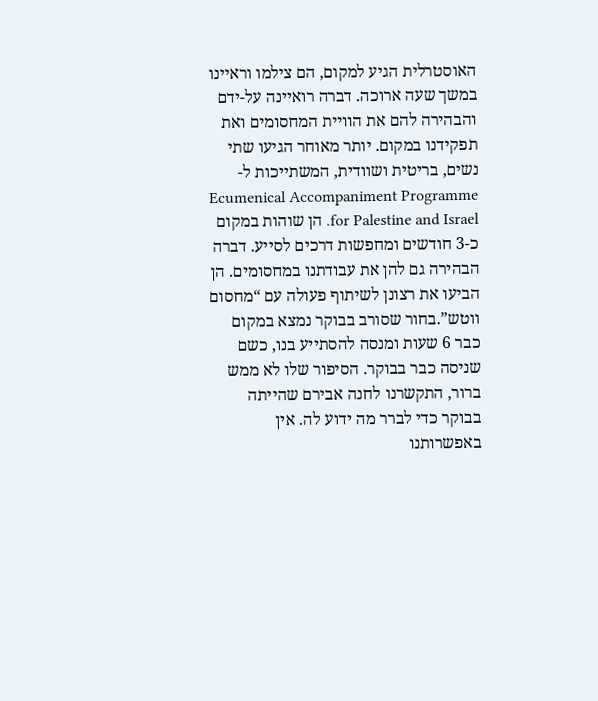האוסטרלית הגיע למקום, הם צילמו וראיינו במשך שעה ארוכה. דברה רואיינה על-ידם והבהירה להם את הוויית המחסומים ואת תפקידנו במקום. יותר מאוחר הגיעו שתי נשים, בריטית ושוודית, המשתייכות ל-Ecumenical Accompaniment Programme for Palestine and Israel. הן שוהות במקום כ-3 חודשים ומחפשות דרכים לסייע. דברה הבהירה גם להן את עבודתנו במחסומים. הן הביעו את רצונן לשיתוף פעולה עם “מחסום ווטש”.בחור שסורב בבוקר נמצא במקום כבר 6 שעות ומנסה להסתייע בנו, כשם שניסה כבר בבוקר. הסיפור שלו לא ממש ברור, התקשרנו לחנה אבירם שהייתה בבוקר כדי לברר מה ידוע לה. אין באפשרותנו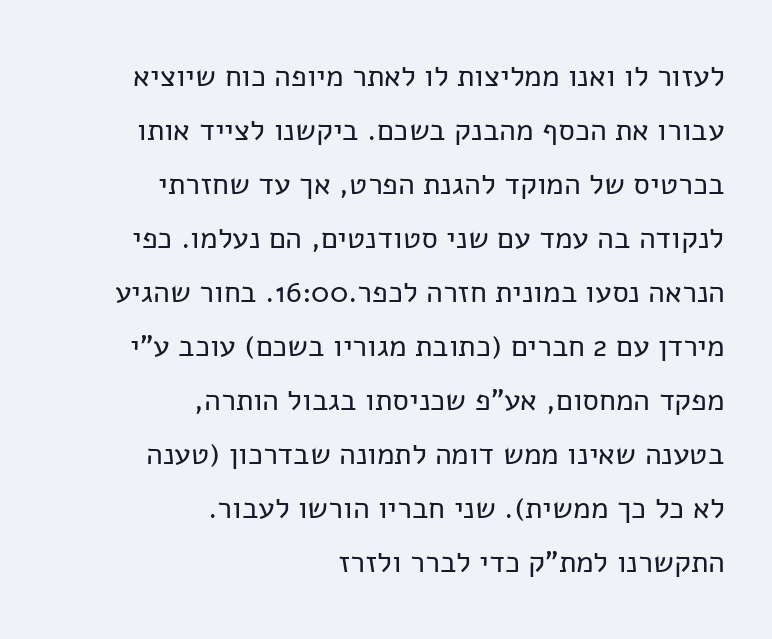לעזור לו ואנו ממליצות לו לאתר מיופה כוח שיוציא עבורו את הכסף מהבנק בשכם. ביקשנו לצייד אותו בכרטיס של המוקד להגנת הפרט, אך עד שחזרתי לנקודה בה עמד עם שני סטודנטים, הם נעלמו. כפי הנראה נסעו במונית חזרה לכפר.16:00. בחור שהגיע מירדן עם 2 חברים (כתובת מגוריו בשכם) עוכב ע”י מפקד המחסום, אע”פ שכניסתו בגבול הותרה, בטענה שאינו ממש דומה לתמונה שבדרכון (טענה לא כל כך ממשית). שני חבריו הורשו לעבור. התקשרנו למת”ק כדי לברר ולזרז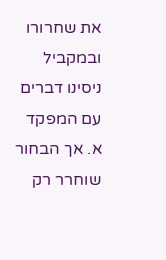את שחרורו ובמקביל ניסינו דברים עם המפקד א. אך הבחור שוחרר רק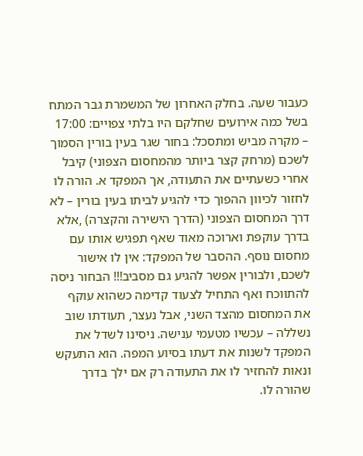כעבור שעה. בחלק האחרון של המשמרת גבר המתח בשל כמה אירועים שחלקם היו בלתי צפויים: 17:00 – מקרה מביש ומתסכל: בחור שגר בעין בורין הסמוך לשכם (מרחק קצר ביותר מהמחסום הצפוני) קיבל אחרי כשעתיים את התעודה, אך המפקד א. הורה לו לחזור לכיוון ההפוך כדי להגיע לביתו בעין בורין – לא דרך המחסום הצפוני (הדרך הישירה והקצרה) ,אלא בדרך עוקפת וארוכה מאוד שאף תפגיש אותו עם מחסום נוסף. ההסבר של המפקד: אין לו אישור לשכם, ולבורין אפשר להגיע גם מסביב!!! הבחור ניסה להתווכח ואף התחיל לצעוד קדימה כשהוא עוקף את המחסום מהצד השני, אבל נעצר, תעודתו שוב נשללה – עכשיו מטעמי ענישה. ניסינו לשדל את המפקד לשנות את דעתו בסיוע המפה. הוא התעקש ונאות להחזיר לו את התעודה רק אם ילך בדרך שהורה לו.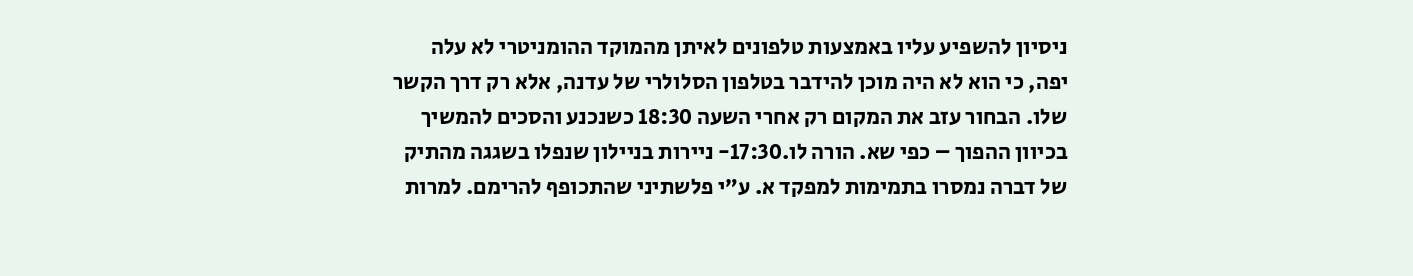ניסיון להשפיע עליו באמצעות טלפונים לאיתן מהמוקד ההומניטרי לא עלה יפה, כי הוא לא היה מוכן להידבר בטלפון הסלולרי של עדנה, אלא רק דרך הקשר שלו. הבחור עזב את המקום רק אחרי השעה 18:30 כשנכנע והסכים להמשיך בכיוון ההפוך – כפי שא. הורה לו.17:30- ניירות בניילון שנפלו בשגגה מהתיק של דברה נמסרו בתמימות למפקד א. ע”י פלשתיני שהתכופף להרימם. למרות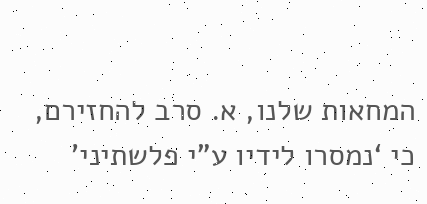המחאות שלנו, א. סרב להחזירם, כי ‘נמסרו לידיו ע”י פלשתיני’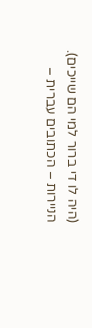(היה לו די ברור למי הם שייכים). הניירות – הכתובים עברית –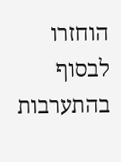הוחזרו לבסוף בהתערבות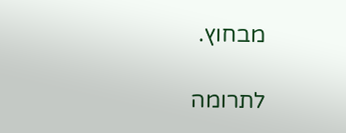מבחוץ.

לתרומה